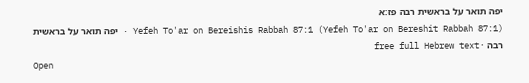יפה תואר על בראשית רבה פז:א
Yefeh To'ar on Bereishis Rabbah 87:1 (Yefeh To'ar on Bereshit Rabbah 87:1) · יפה תואר על בראשית רבה · free full Hebrew text
Open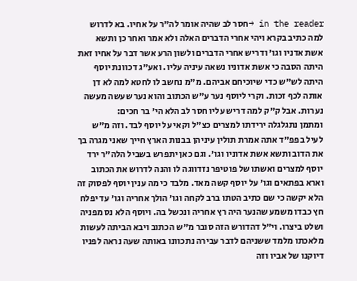in the reader →חסר לב שהיה אומר לה"ר על אחיו. בא לדרוש למה כתיב בקרא ויהי אחרי הדברים האלה ולא אמר ואחר כן ותשא אשת אדניו וגו' ודריש אחרי הדברים ולשון הרע אשר דבר על אחיו זאת היתה הסבה כי אשת אדוניו נשאה עיניה עליו. ואע"ג דכוונת יוסף היתה לש"ש כדי שיוכיחם אביהם. מ"מ נחשב לו לחטא למה לא דן אותה לכף זכות. וקרי ליוסף נער ע"ש הכתוב והוא נער שעשה מעשה נערות. אבל ק"ק למה דריש עליו חסר לב הלא הי' בר חכים:
ומתמן נתגלגלה ירידתו למצרים כצ"ל וקאי על יוסף לבד. וזה מ"ש לעיל בפפ"ד אתה אמרת תולין עיניהן בבנות הארץ חייך שאני מגרה בך את הדוב ותשא אשת אדוניו וגו'. וגם כאן יתפרש בשביל הלה"ר ירד יוסף למצרים ואשתו של פוטיפר נזדווגה לו והנה לדרוש את הכתוב וארא בפתאים וגו' על יוסף קשה מאד. מלבד כי מה ענין יוסף לפסוק זה הלא יקשה כי שם כתיב הטתו ברב לקחה וגו' הולך אחריה וגו' עד יפלח חץ כבדו משמע שהנער היה רץ אחריה ונכשל בה. ויוסף הלא נס מפניה ושלט ביצרו. וי"ל דהדורש הזה סובר מ"ש הכתוב ויבא הביתה לעשות מלאכתו מלמד ששניהם לדבר עבירה נתכוונו באותה שעה נראה לפניו דיוקנו של אביו וזה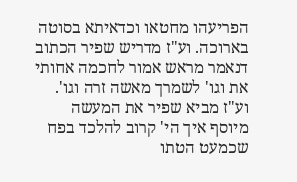הפריעהו מחטאו וכדאיתא בסוטה בארוכה. וע"ז מדריש שפיר הכתוב דנאמר מראש אמור לחכמה אחותי את וגו' לשמרך מאשה זרה וגו'. וע"ז מביא שפיר את המעשה מיוסף איך הי' קרוב להלכד בפח שכמעט הטתו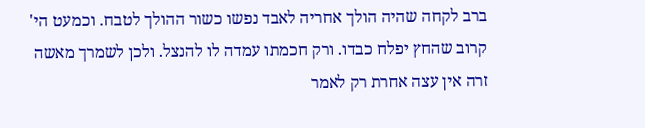ברב לקחה שהיה הולך אחריה לאבד נפשו כשור ההולך לטבח. וכמעט הי' קרוב שהחץ יפלח כבדו. ורק חכמתו עמדה לו להנצל. ולכן לשמרך מאשה זרה אין עצה אחרת רק לאמר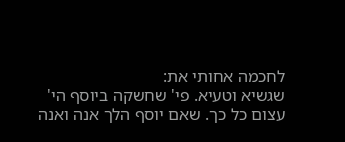לחכמה אחותי את:
שגשיא וטעיא. פי' שחשקה ביוסף הי' עצום כל כך. שאם יוסף הלך אנה ואנה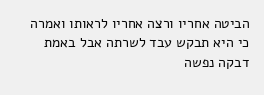הביטה אחריו ורצה אחריו לראותו ואמרה כי היא תבקש עבד לשרתה אבל באמת דבקה נפשה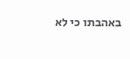באהבתו כי לא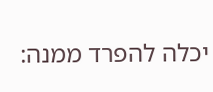יכלה להפרד ממנה: